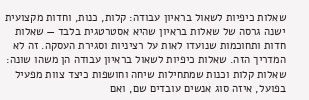שאלות כיפיות לשאול בראיון עבודה: קלות, כנות, וחדות מקצועית
ישנה גרסה של שאלות בראיון שהיא אסטרטגית בלבד — שאלות חדות ותחוכמות שנועדו לאות על רציניות וסגירת העסקה. זה לא המדריך הזה. שאלות כיפיות לשאול בראיון עבודה הן משהו שונה: שאלות קלות וכנות שמתחילות שיחה וחושפות כיצד צוות מפעיל בפועל, איזה סוג אנשים עובדים שם, ואם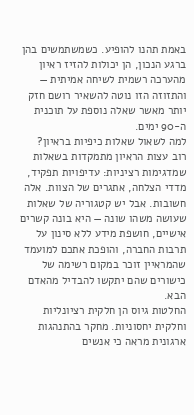באמת תהנו להופיע. כשמשתמשים בהן ברגע הנכון, הן יכולות להזיז ראיון מהערכה רשמית לשיחה אמיתית — והתזוזה הזו נוטה להשאיר רושם חזק יותר מאשר שאלה נוספת על תוכנית ה-90 ימים.
למה לשאול שאלות כיפיות בראיון?
רוב עצות הראיון מתמקדות בשאלות שמדגימות רציניות: עדיפויות תפקיד, מדדי הצלחה, אתגרים של הצוות. אלה חשובות. אבל יש קטגוריה של שאלות שעושה משהו שונה — היא בונה קשרים אישיים, חושפת מידע ללא סינון על תרבות החברה, והופכת אתכם למועמד שהמראיין זוכר במקום רשימה של כישורים שהם יתקשו להבדיל מהאדם הבא.
החלטות גיוס הן חלקית רציונליות וחלקית יחסוניות. מחקר בהתנהגות ארגונית מראה כי אנשים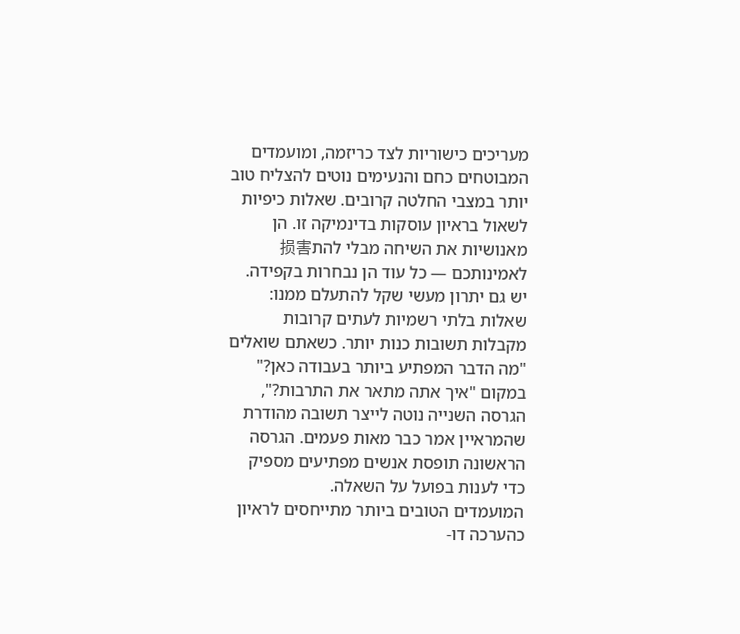מעריכים כישוריות לצד כריזמה, ומועמדים המבוטחים כחם והנעימים נוטים להצליח טוב יותר במצבי החלטה קרובים. שאלות כיפיות לשאול בראיון עוסקות בדינמיקה זו. הן מאנושיות את השיחה מבלי להת损害לאמינותכם — כל עוד הן נבחרות בקפידה.
יש גם יתרון מעשי שקל להתעלם ממנו: שאלות בלתי רשמיות לעתים קרובות מקבלות תשובות כנות יותר. כשאתם שואלים "מה הדבר המפתיע ביותר בעבודה כאן?" במקום "איך אתה מתאר את התרבות?", הגרסה השנייה נוטה לייצר תשובה מהודרת שהמראיין אמר כבר מאות פעמים. הגרסה הראשונה תופסת אנשים מפתיעים מספיק כדי לענות בפועל על השאלה.
המועמדים הטובים ביותר מתייחסים לראיון כהערכה דו-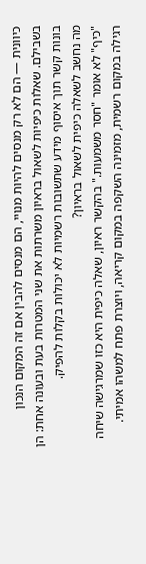כיוונית — הם לא רק מנסים להיות מנויי, הם מנסים להבין אם זה המקום הנכון בשבילם. שאלות כיפיות לשאול בראיון משרתות את שני המטרות בעת ובעונה אחת: הן בונות קשר תוך איסוף מידע שתשובות רשמיות לא יכולות בקלות להפיק.
מה נחשב לשאלה כיפית לשאול בראיון?
"כיף" לא אומר "חסר משמעות." בהקשר ראיון, שאלה כיפית היא כזו שמרגישה שיחה רגילה במקום רשמית, מזמינה השקפה במקום קריאה, ויוצרת פתח למשהו אמיתי.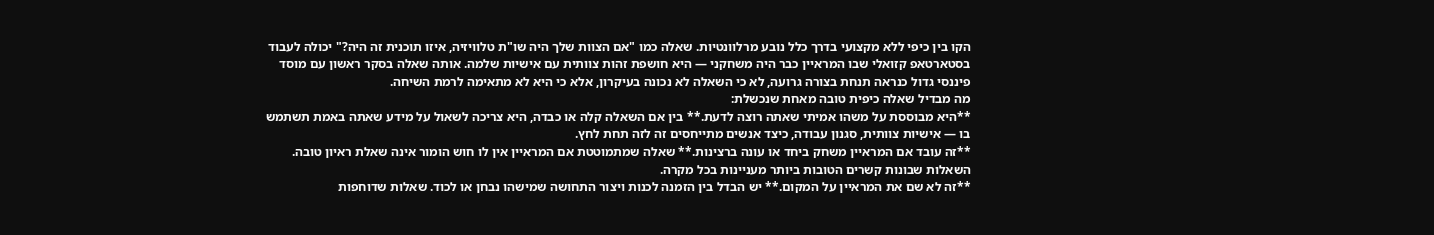הקו בין כיפי ללא מקצועי בדרך כלל נובע מרלוונטיות. שאלה כמו "אם הצוות שלך היה שו"ת טלוויזיה, איזו תוכנית זה היה?" יכולה לעבוד בסטארטאפ קזואלי שבו המראיין כבר היה משחקני — היא חושפת זהות צוותית עם אישיות שלמה. אותה שאלה בסקר ראשון עם מוסד פיננסי גדול כנראה תנחת בצורה גרועה, לא כי השאלה לא נכונה בעיקרון, אלא כי היא לא מתאימה לרמת השיחה.
מה מבדיל שאלה כיפית טובה מאחת שנכשלת:
**היא מבוססת על משהו אמיתי שאתה רוצה לדעת.** בין אם השאלה קלה או כבדה, היא צריכה לשאול על מידע שאתה באמת תשתמש בו — אישיות צוותית, סגנון עבודה, כיצד אנשים מתייחסים זה לזה תחת לחץ.
**זה עובד אם המראיין משחק ביחד או עונה ברצינות.** שאלה שמתמוטטת אם המראיין אין לו חוש הומור אינה שאלת ראיון טובה. השאלות שבונות קשרים הטובות ביותר מעניינות בכל מקרה.
**זה לא שם את המראיין על המקום.** יש הבדל בין הזמנה לכנות ויצור התחושה שמישהו נבחן או לכוד. שאלות שדוחפות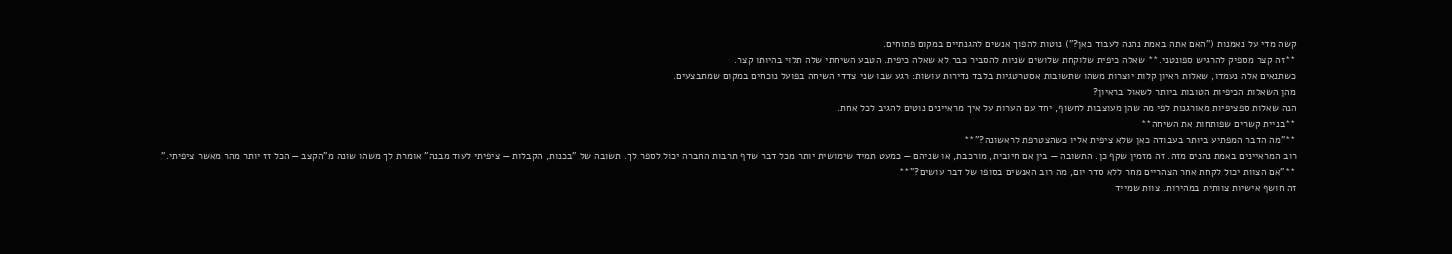קשה מדי על נאמנות ("האם אתה באמת נהנה לעבוד כאן?") נוטות להפוך אנשים להגנתיים במקום פתוחים.
**זה קצר מספיק להרגיש ספונטני.** שאלה כיפית שלוקחת שלושים שניות להסביר כבר לא שאלה כיפית. הטבע השיחתי שלה תלוי בהיותו קצר.
כשתנאים אלה נעמדו, שאלות ראיון קלות יוצרות משהו שתשובות אסטרטגיות בלבד נדירות עושות: רגע שבו שני צדדי השיחה בפועל נוכחים במקום שמתבצעים.
מהן השאלות הכיפיות הטובות ביותר לשאול בראיון?
הנה שאלות ספציפיות מאורגנות לפי מה שהן מעוצבות לחשוף, יחד עם הערות על איך מראיינים נוטים להגיב לכל אחת.
**בניית קשרים שפותחות את השיחה**
**"מה הדבר המפתיע ביותר בעבודה כאן שלא ציפית אליו כשהצטרפת לראשונה?"**
רוב המראיינים באמת נהנים מזה. זה מזמין שקף כן. התשובה — בין אם חיובית, מורכבת, או שניהם — כמעט תמיד שימושית יותר מכל דבר שדף תרבות החברה יכול לספר לך. תשובה של "בכנות, הקבלות — ציפיתי לעוד מבנה" אומרת לך משהו שונה מ"הקצב — הכל זז יותר מהר מאשר ציפיתי."
**"אם הצוות יכול לקחת אחר הצהריים מחר ללא סדר יום, מה רוב האנשים בסופו של דבר עושים?"**
זה חושף אישיות צוותית במהירות. צוות שמייד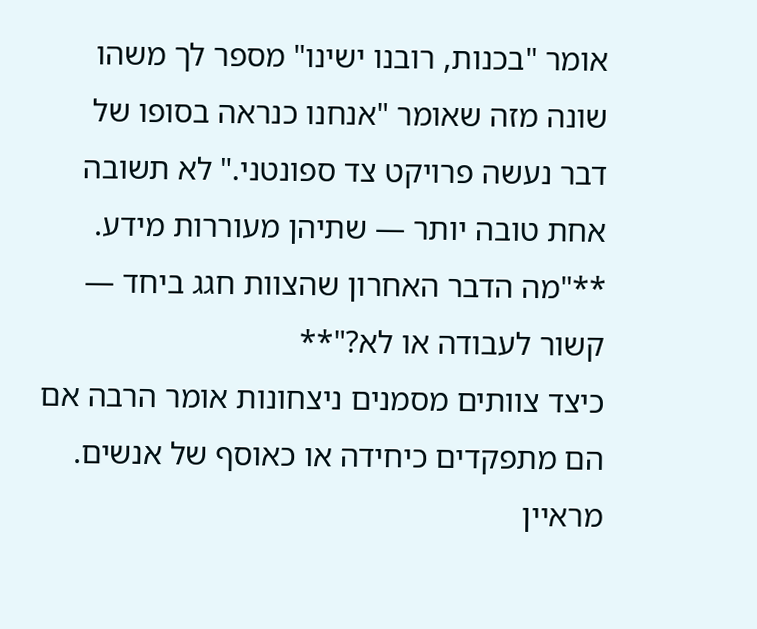אומר "בכנות, רובנו ישינו" מספר לך משהו שונה מזה שאומר "אנחנו כנראה בסופו של דבר נעשה פרויקט צד ספונטני." לא תשובה אחת טובה יותר — שתיהן מעוררות מידע.
**"מה הדבר האחרון שהצוות חגג ביחד — קשור לעבודה או לא?"**
כיצד צוותים מסמנים ניצחונות אומר הרבה אם הם מתפקדים כיחידה או כאוסף של אנשים. מראיין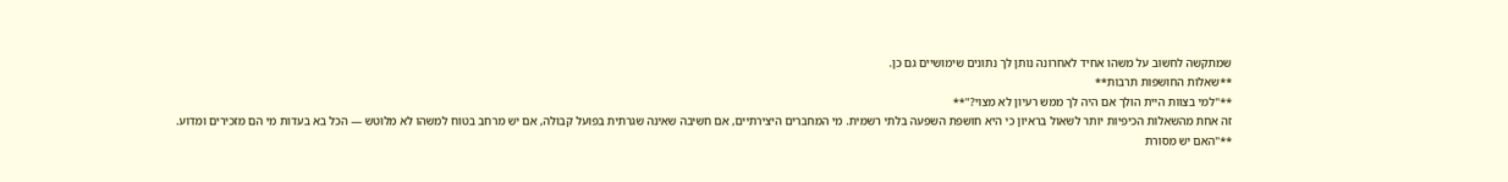שמתקשה לחשוב על משהו אחיד לאחרונה נותן לך נתונים שימושיים גם כן.
**שאלות החושפות תרבות**
**"למי בצוות היית הולך אם היה לך ממש רעיון לא מצוי?"**
זה אחת מהשאלות הכיפיות יותר לשאול בראיון כי היא חושפת השפעה בלתי רשמית. מי המחברים היצירתיים, אם חשיבה שאינה שגרתית בפועל קבולה, אם יש מרחב בטוח למשהו לא מלוטש — הכל בא בעדות מי הם מזכירים ומדוע.
**"האם יש מסורת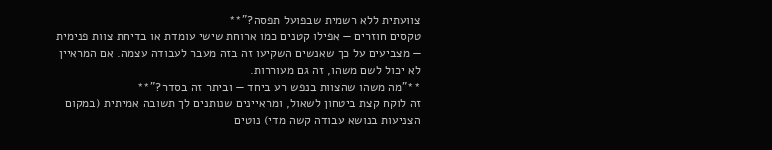צוועתית ללא רשמית שבפועל תפסה?"**
טקסים חוזרים — אפילו קטנים כמו ארוחת שישי עומדת או בדיחת צוות פנימית — מצביעים על כך שאנשים השקיעו זה בזה מעבר לעבודה עצמה. אם המראיין לא יכול לשם משהו, זה גם מעוררות.
**"מה משהו שהצוות בנפש רע ביחד — וביתר זה בסדר?"**
זה לוקח קצת ביטחון לשאול, ומראיינים שנותנים לך תשובה אמיתית (במקום הצניעות בנושא עבודה קשה מדי) נוטים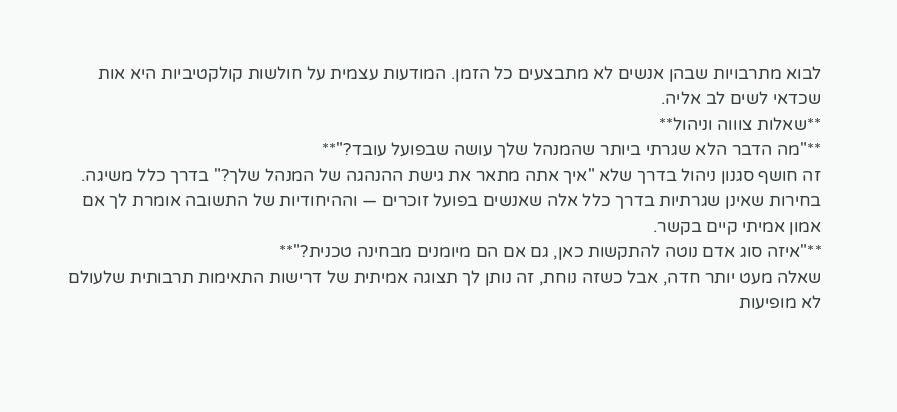לבוא מתרבויות שבהן אנשים לא מתבצעים כל הזמן. המודעות עצמית על חולשות קולקטיביות היא אות שכדאי לשים לב אליה.
**שאלות צוווה וניהול**
**"מה הדבר הלא שגרתי ביותר שהמנהל שלך עושה שבפועל עובד?"**
זה חושף סגנון ניהול בדרך שלא "איך אתה מתאר את גישת ההנהגה של המנהל שלך?" בדרך כלל משיגה. בחירות שאינן שגרתיות בדרך כלל אלה שאנשים בפועל זוכרים — וההיחודיות של התשובה אומרת לך אם אמון אמיתי קיים בקשר.
**"איזה סוג אדם נוטה להתקשות כאן, גם אם הם מיומנים מבחינה טכנית?"**
שאלה מעט יותר חדה, אבל כשזה נוחת, זה נותן לך תצוגה אמיתית של דרישות התאימות תרבותית שלעולם לא מופיעות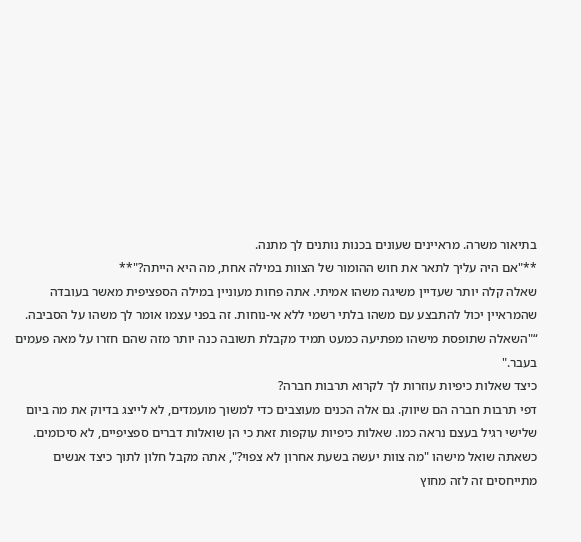בתיאור משרה. מראיינים שעונים בכנות נותנים לך מתנה.
**"אם היה עליך לתאר את חוש ההומור של הצוות במילה אחת, מה היא הייתה?"**
שאלה קלה יותר שעדיין משיגה משהו אמיתי. אתה פחות מעוניין במילה הספציפית מאשר בעובדה שהמראיין יכול להתבצע עם משהו בלתי רשמי ללא אי-נוחות. זה בפני עצמו אומר לך משהו על הסביבה.
“"השאלה שתופסת מישהו מפתיעה כמעט תמיד מקבלת תשובה כנה יותר מזה שהם חזרו על מאה פעמים בעבר."
כיצד שאלות כיפיות עוזרות לך לקרוא תרבות חברה?
דפי תרבות חברה הם שיווק. גם אלה הכנים מעוצבים כדי למשוך מועמדים, לא לייצג בדיוק את מה ביום שלישי רגיל בעצם נראה כמו. שאלות כיפיות עוקפות זאת כי הן שואלות דברים ספציפיים, לא סיכומים.
כשאתה שואל מישהו "מה צוות יעשה בשעת אחרון לא צפוי?", אתה מקבל חלון לתוך כיצד אנשים מתייחסים זה לזה מחוץ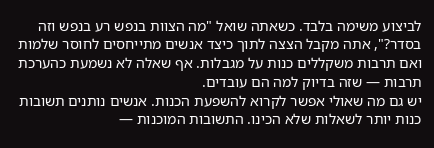לביצוע משימה בלבד. כשאתה שואל "מה הצוות בנפש רע בנפש וזה בסדר?", אתה מקבל הצצה לתוך כיצד אנשים מתייחסים לחוסר שלמות ואם תרבות משקללים כנות על מגבלות. אף שאלה לא נשמעת כהערכת תרבות — שזה בדיוק למה הם עובדים.
יש גם מה שאולי אפשר לקרוא להשפעת הכנות. אנשים נותנים תשובות כנות יותר לשאלות שלא הכינו. התשובות המוכנות —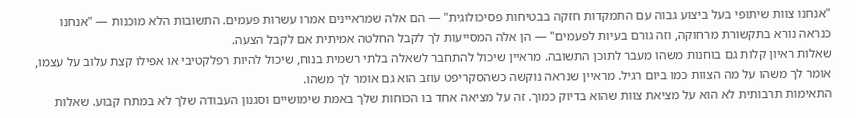"אנחנו צוות שיתופי בעל ביצוע גבוה עם התמקדות חזקה בבטיחות פסיכולוגית" — הם אלה שמראיינים אמרו עשרות פעמים. התשובות הלא מוכנות — "אנחנו כנראה נורא בתקשורת מרחוקה, וזה גורם בעיות לפעמים" — הן אלה המסייעות לך לקבל החלטה אמיתית אם לקבל הצעה.
שאלות ראיון קלות גם בוחנות משהו מעבר לתוכן התשובה. מראיין שיכול להתחבר לשאלה בלתי רשמית בנוח, שיכול להיות רפלקטיבי או אפילו קצת עלוב על עצמו, אומר לך משהו על מה הצוות כמו ביום רגיל. מראיין שנראה נוקשה כשהסקריפט עוזב הוא גם אומר לך משהו.
התאימות תרבותית לא הוא על מציאת צוות שהוא בדיוק כמוך. זה על מציאה אחד בו הכוחות שלך באמת שימושיים וסגנון העבודה שלך לא במתח קבוע. שאלות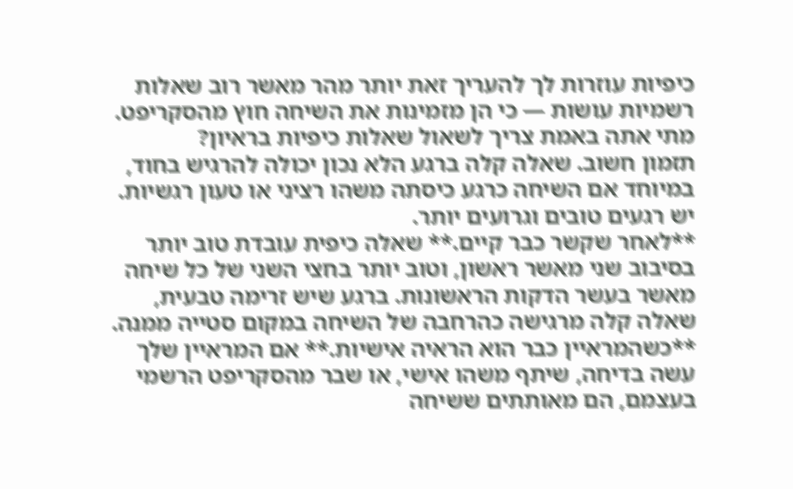כיפיות עוזרות לך להעריך זאת יותר מהר מאשר רוב שאלות רשמיות עושות — כי הן מזמינות את השיחה חוץ מהסקריפט.
מתי אתה באמת צריך לשאול שאלות כיפיות בראיון?
תזמון חשוב. שאלה קלה ברגע הלא נכון יכולה להרגיש בחוד, במיוחד אם השיחה כרגע כיסתה משהו רציני או טעון רגשיות. יש רגעים טובים וגרועים יותר.
**לאחר שקשר כבר קיים.** שאלה כיפית עובדת טוב יותר בסיבוב שני מאשר ראשון, וטוב יותר בחצי השני של כל שיחה מאשר בעשר הדקות הראשונות. ברגע שיש זרימה טבעית, שאלה קלה מרגישה כהרחבה של השיחה במקום סטייה ממנה.
**כשהמראיין כבר הוא הראיה אישיות.** אם המראיין שלך עשה בדיחה, שיתף משהו אישי, או שבר מהסקריפט הרשמי בעצמם, הם מאותתים ששיחה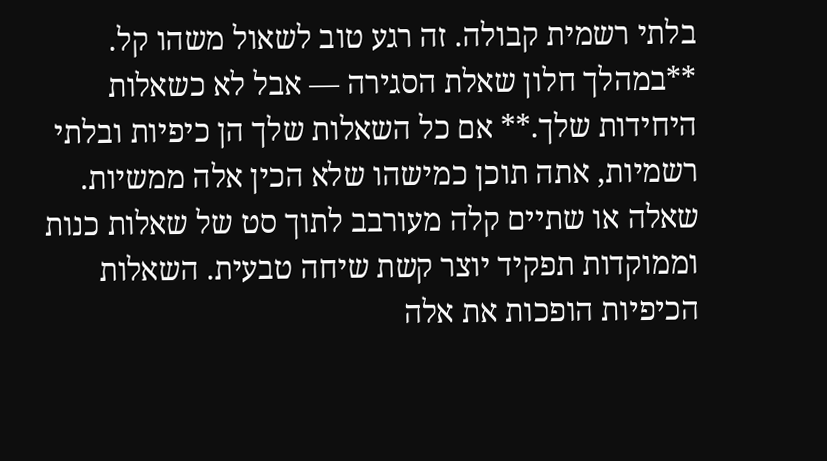בלתי רשמית קבולה. זה רגע טוב לשאול משהו קל.
**במהלך חלון שאלת הסגירה — אבל לא כשאלות היחידות שלך.** אם כל השאלות שלך הן כיפיות ובלתי רשמיות, אתה תוכן כמישהו שלא הכין אלה ממשיות. שאלה או שתיים קלה מעורבב לתוך סט של שאלות כנות וממוקדות תפקיד יוצר קשת שיחה טבעית. השאלות הכיפיות הופכות את אלה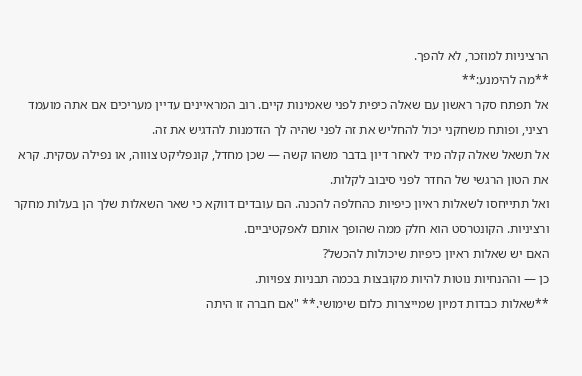הרציניות למוזכר, לא להפך.
**מה להימנע:**
אל תפתח סקר ראשון עם שאלה כיפית לפני שאמינות קיים. רוב המראיינים עדיין מעריכים אם אתה מועמד רציני, ופותח משחקני יכול להחליש את זה לפני שהיה לך הזדמנות להדגיש את זה.
אל תשאל שאלה קלה מיד לאחר דיון בדבר משהו קשה — שכן מחדל, קונפליקט צוווה, או נפילה עסקית. קרא את הטון הרגשי של החדר לפני סיבוב לקלות.
ואל תתייחסו לשאלות ראיון כיפיות כהחלפה להכנה. הם עובדים דווקא כי שאר השאלות שלך הן בעלות מחקר ורציניות. הקונטרסט הוא חלק ממה שהופך אותם לאפקטיביים.
האם יש שאלות ראיון כיפיות שיכולות להכשל?
כן — וההנחיות נוטות להיות מקובצות בכמה תבניות צפויות.
**שאלות כבדות דמיון שמייצרות כלום שימושי.** "אם חברה זו היתה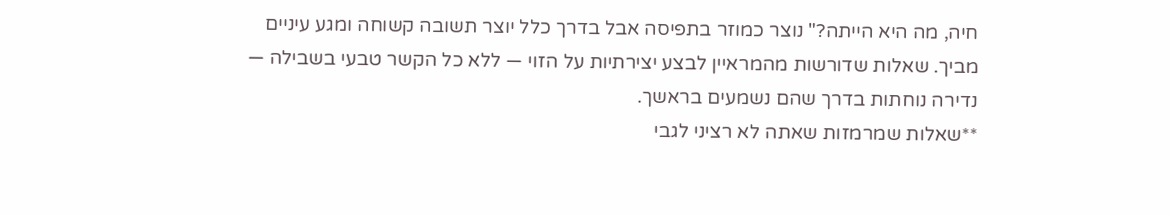חיה, מה היא הייתה?" נוצר כמוזר בתפיסה אבל בדרך כלל יוצר תשובה קשוחה ומגע עיניים מביך. שאלות שדורשות מהמראיין לבצע יצירתיות על הזוי — ללא כל הקשר טבעי בשבילה — נדירה נוחתות בדרך שהם נשמעים בראשך.
**שאלות שמרמזות שאתה לא רציני לגבי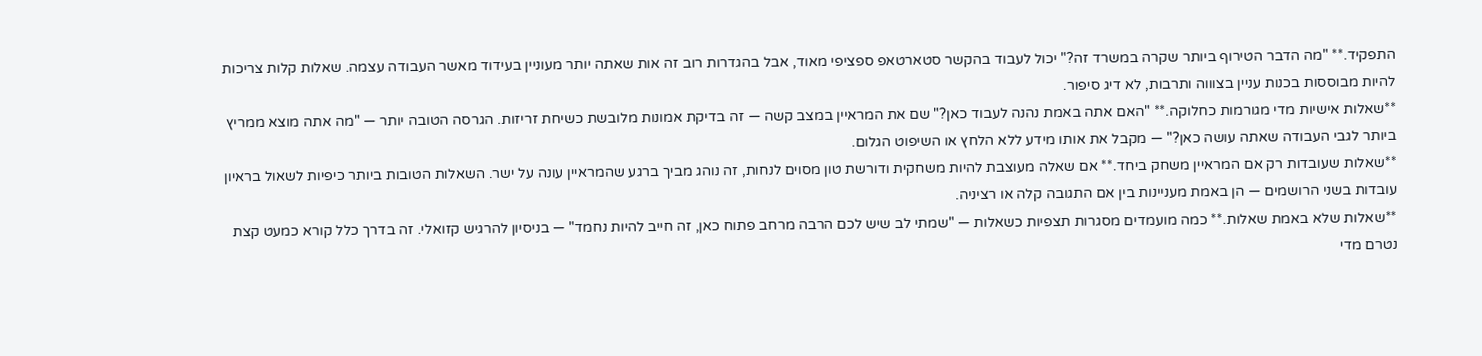התפקיד.** "מה הדבר הטירוף ביותר שקרה במשרד זה?" יכול לעבוד בהקשר סטארטאפ ספציפי מאוד, אבל בהגדרות רוב זה אות שאתה יותר מעוניין בעידוד מאשר העבודה עצמה. שאלות קלות צריכות להיות מבוססות בכנות עניין בצוווה ותרבות, לא דיג סיפור.
**שאלות אישיות מדי מגורמות כחלוקה.** "האם אתה באמת נהנה לעבוד כאן?" שם את המראיין במצב קשה — זה בדיקת אמונות מלובשת כשיחת זריזות. הגרסה הטובה יותר — "מה אתה מוצא ממריץ ביותר לגבי העבודה שאתה עושה כאן?" — מקבל את אותו מידע ללא הלחץ או השיפוט הגלום.
**שאלות שעובדות רק אם המראיין משחק ביחד.** אם שאלה מעוצבת להיות משחקית ודורשת טון מסוים לנחות, זה נוהג מביך ברגע שהמראיין עונה על ישר. השאלות הטובות ביותר כיפיות לשאול בראיון עובדות בשני הרושמים — הן באמת מעניינות בין אם התגובה קלה או רציניה.
**שאלות שלא באמת שאלות.** כמה מועמדים מסגרות תצפיות כשאלות — "שמתי לב שיש לכם הרבה מרחב פתוח כאן, זה חייב להיות נחמד" — בניסיון להרגיש קזואלי. זה בדרך כלל קורא כמעט קצת נטרם מדי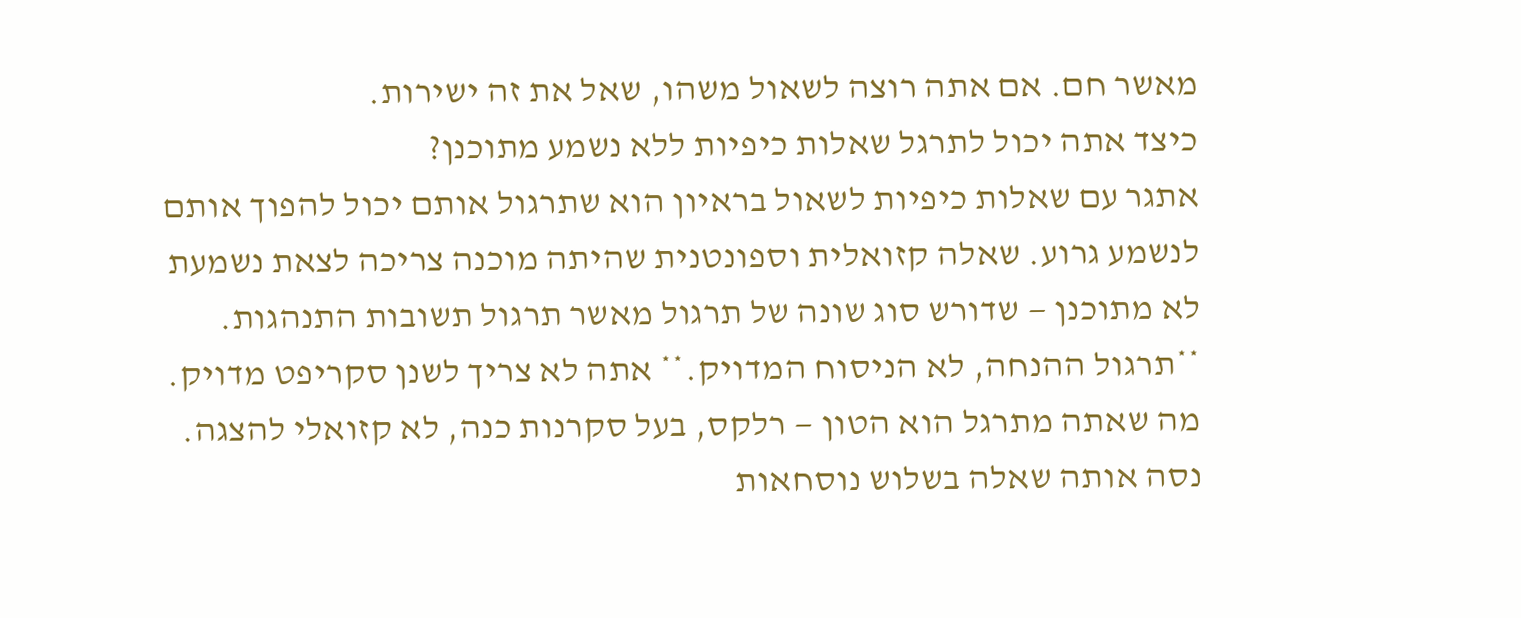מאשר חם. אם אתה רוצה לשאול משהו, שאל את זה ישירות.
כיצד אתה יכול לתרגל שאלות כיפיות ללא נשמע מתוכנן?
אתגר עם שאלות כיפיות לשאול בראיון הוא שתרגול אותם יכול להפוך אותם לנשמע גרוע. שאלה קזואלית וספונטנית שהיתה מוכנה צריכה לצאת נשמעת לא מתוכנן — שדורש סוג שונה של תרגול מאשר תרגול תשובות התנהגות.
**תרגול ההנחה, לא הניסוח המדויק.** אתה לא צריך לשנן סקריפט מדויק. מה שאתה מתרגל הוא הטון — רלקס, בעל סקרנות כנה, לא קזואלי להצגה. נסה אותה שאלה בשלוש נוסחאות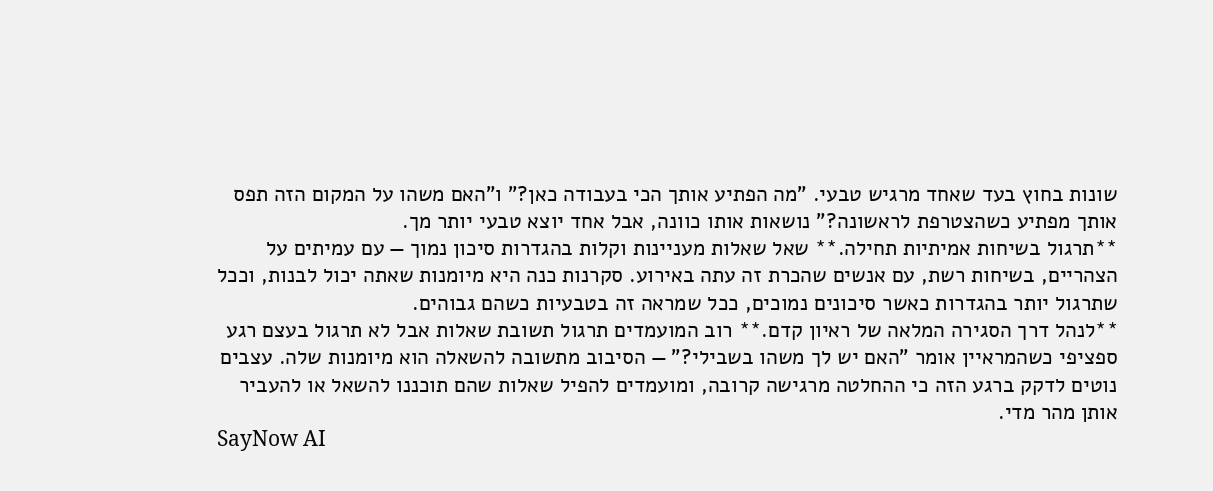שונות בחוץ בעד שאחד מרגיש טבעי. "מה הפתיע אותך הכי בעבודה כאן?" ו"האם משהו על המקום הזה תפס אותך מפתיע כשהצטרפת לראשונה?" נושאות אותו כוונה, אבל אחד יוצא טבעי יותר מך.
**תרגול בשיחות אמיתיות תחילה.** שאל שאלות מעניינות וקלות בהגדרות סיכון נמוך — עם עמיתים על הצהריים, בשיחות רשת, עם אנשים שהכרת זה עתה באירוע. סקרנות כנה היא מיומנות שאתה יכול לבנות, וככל שתרגול יותר בהגדרות כאשר סיכונים נמוכים, ככל שמראה זה בטבעיות כשהם גבוהים.
**לנהל דרך הסגירה המלאה של ראיון קדם.** רוב המועמדים תרגול תשובת שאלות אבל לא תרגול בעצם רגע ספציפי כשהמראיין אומר "האם יש לך משהו בשבילי?" — הסיבוב מתשובה להשאלה הוא מיומנות שלה. עצבים נוטים לדקק ברגע הזה כי ההחלטה מרגישה קרובה, ומועמדים להפיל שאלות שהם תוכננו להשאל או להעביר אותן מהר מדי.
SayNow AI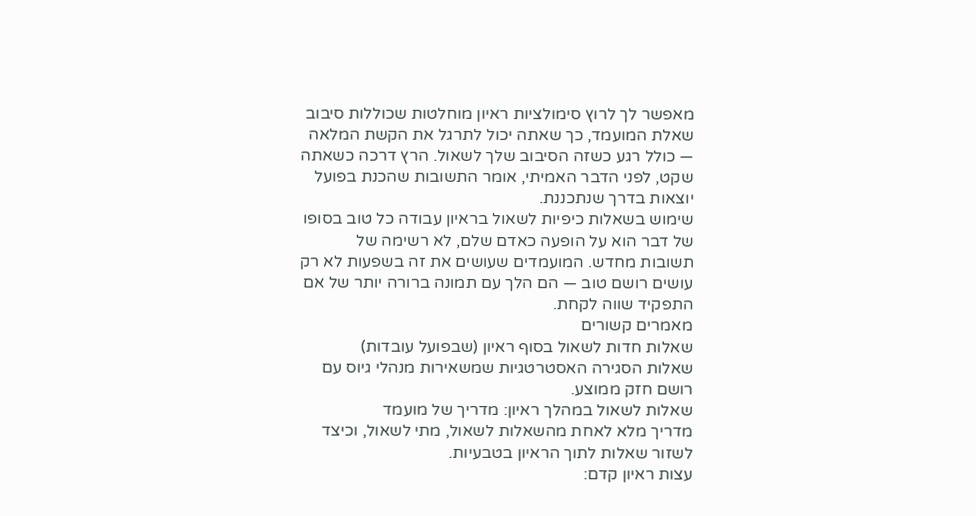מאפשר לך לרוץ סימולציות ראיון מוחלטות שכוללות סיבוב שאלת המועמד, כך שאתה יכול לתרגל את הקשת המלאה — כולל רגע כשזה הסיבוב שלך לשאול. הרץ דרכה כשאתה שקט, לפני הדבר האמיתי, אומר התשובות שהכנת בפועל יוצאות בדרך שנתכננת.
שימוש בשאלות כיפיות לשאול בראיון עבודה כל טוב בסופו של דבר הוא על הופעה כאדם שלם, לא רשימה של תשובות מחדש. המועמדים שעושים את זה בשפעות לא רק עושים רושם טוב — הם הלך עם תמונה ברורה יותר של אם התפקיד שווה לקחת.
מאמרים קשורים
שאלות חדות לשאול בסוף ראיון (שבפועל עובדות)
שאלות הסגירה האסטרטגיות שמשאירות מנהלי גיוס עם רושם חזק ממוצע.
שאלות לשאול במהלך ראיון: מדריך של מועמד
מדריך מלא לאחת מהשאלות לשאול, מתי לשאול, וכיצד לשזור שאלות לתוך הראיון בטבעיות.
עצות ראיון קדם: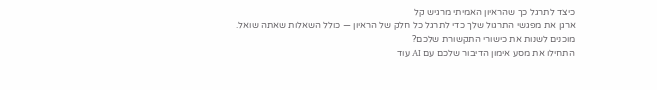כיצד לתרגל כך שהראיון האמיתי מרגיש קל
ארגן את מפגשי התרגול שלך כדי לתרגל כל חלק של הראיון — כולל השאלות שאתה שואל.
מוכנים לשנות את כישורי התקשורת שלכם?
התחילו את מסע אימון הדיבור שלכם עם AI עוד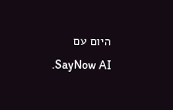היום עם SayNow AI.